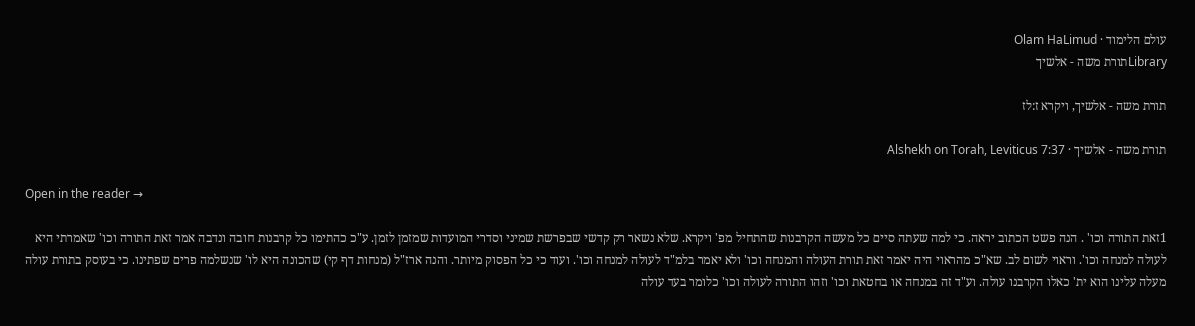עולם הלימוד · Olam HaLimud
Libraryתורת משה - אלשיך

תורת משה - אלשיך, ויקרא ז:לז

תורת משה - אלשיך · Alshekh on Torah, Leviticus 7:37

Open in the reader →

1זאת התורה וכו' . הנה פשט הכתוב יראה. כי למה שעתה סיים כל מעשה הקרבנות שהתחיל מפ' ויקרא. שלא נשאר רק קדשי שבפרשת שמיני וסדרי המועדות שמזמן לזמן. ע"כ כהתימו כל קרבנות חובה ונדבה אמר זאת התורה וכו' שאמרתי היא לעולה למנחה וכו'. וראוי לשום לב. שא"כ מהראוי היה יאמר זאת תורת העולה והמנחה וכו' ולא יאמר בלמ"ד לעולה למנחה וכו'. ועוד כי כל הפסוק מיותר. והנה ארז"ל (מנחות דף קי) שהכונה היא לו' שנשלמה פרים שפתינו. כי בעוסק בתורת עולה מעלה עלינו הוא ית' כאלו הקרבנו עולה. וע"ד זה במנחה או בחטאת וכו' וזהו התורה לעולה וכו' כלומר בעד עולה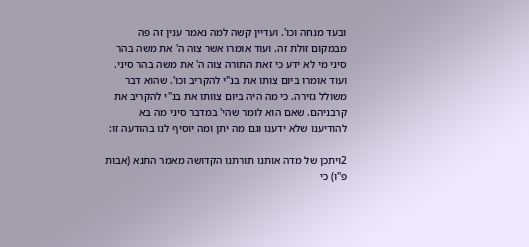ובעד מנחה וכו'. ועדיין קשה למה נאמר ענין זה פה מבמקום זולת זה. ועוד אומרו אשר צוה ה' את משה בהר סיני מי לא ידע כי זאת התורה צוה ה' את משה בהר סיני. ועוד אומרו ביום צותו את בנ"י להקריב וכו'. שהוא דבר משולל גזירה. כי מה היה ביום צוותו את בנ"י להקריב את קרבניהם. שאם הוא לומר שהי' במדבר סיני מה בא להודיענו שלא ידענו וגם מה יתן ומה יוסיף לנו בהודעה זו:

2ויתכן של מדה אותנו תורתנו הקדושה מאמר התנא (אבות פ"ו) כי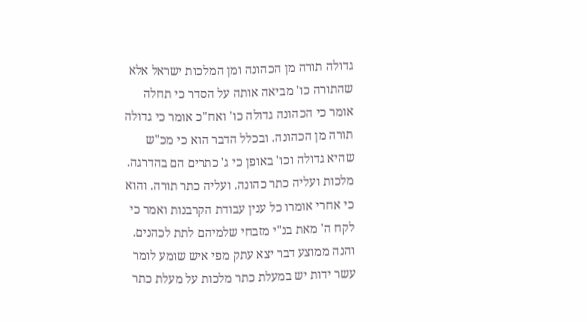גדולה תורה מן הכהונה ומן המלכות ישראל אלא שהתורה כו' מביאה אותה על הסדר כי תחלה אומר כי הכהונה גדולה כו' ואח"כ אומר כי גדולה תורה מן הכהונה. ובכלל הדבר הוא כי מכ"ש שהיא גדולה וכו' באופן כי ג' כתרים הם בהדרגה. מלכות ועליה כתר כהונה. ועליה כתר תורה. והוא כי אחרי אומרו כל ענין עבודת הקרבנות ואמר כי לקח ה' מאת בנ"י מזבחי שלמיהם לתת לכהנים. והנה ממוצע דבר יצא עתק מפי איש שומע לומר עשר ידות יש במעלת כתר מלכות על מעלת כתר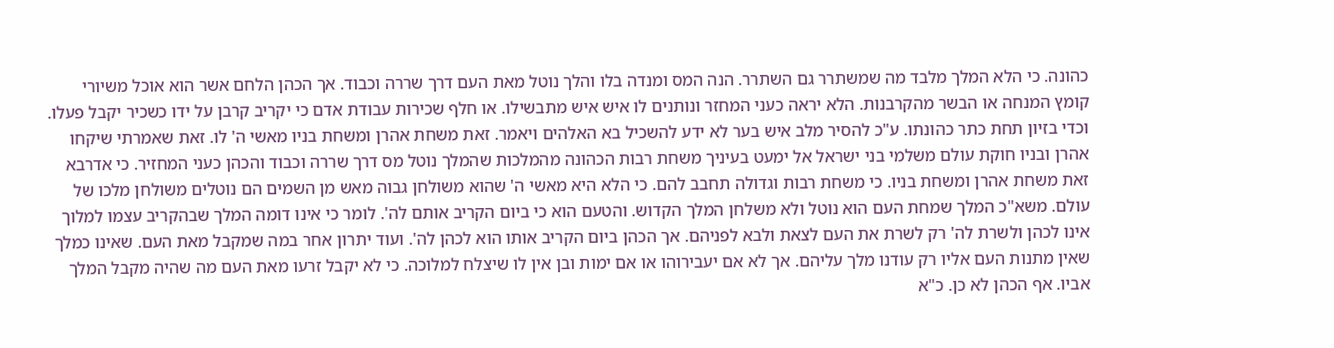כהונה. כי הלא המלך מלבד מה שמשתרר גם השתרר. הנה המס ומנדה בלו והלך נוטל מאת העם דרך שררה וכבוד. אך הכהן הלחם אשר הוא אוכל משיורי קומץ המנחה או הבשר מהקרבנות. הלא יראה כעני המחזר ונותנים לו איש איש מתבשילו. או חלף שכירות עבודת אדם כי יקריב קרבן על ידו כשכיר יקבל פעלו. וכדי בזיון תחת כתר כהונתו. ע"כ להסיר מלב איש בער לא ידע להשכיל בא האלהים ויאמר. זאת משחת אהרן ומשחת בניו מאשי ה' לו. זאת שאמרתי שיקחו אהרן ובניו חוקת עולם משלמי בני ישראל אל ימעט בעיניך משחת רבות הכהונה מהמלכות שהמלך נוטל מס דרך שררה וכבוד והכהן כעני המחזיר. כי אדרבא זאת משחת אהרן ומשחת בניו. כי משחת רבות וגדולה תחבב להם. כי הלא היא מאשי ה' שהוא משולחן גבוה מאש מן השמים הם נוטלים משולחן מלכו של עולם. משא"כ המלך שמחת העם הוא נוטל ולא משלחן המלך הקדוש. והטעם הוא כי ביום הקריב אותם לה'. לומר כי אינו דומה המלך שבהקריב עצמו למלוך אינו לכהן ולשרת לה' רק לשרת את העם לצאת ולבא לפניהם. אך הכהן ביום הקריב אותו הוא לכהן לה'. ועוד יתרון אחר במה שמקבל מאת העם. שאינו כמלך שאין מתנות העם אליו רק עודנו מלך עליהם. אך לא אם יעבירוהו או אם ימות ובן אין לו שיצלח למלוכה. כי לא יקבל זרעו מאת העם מה שהיה מקבל המלך אביו. אף הכהן לא כן. כ"א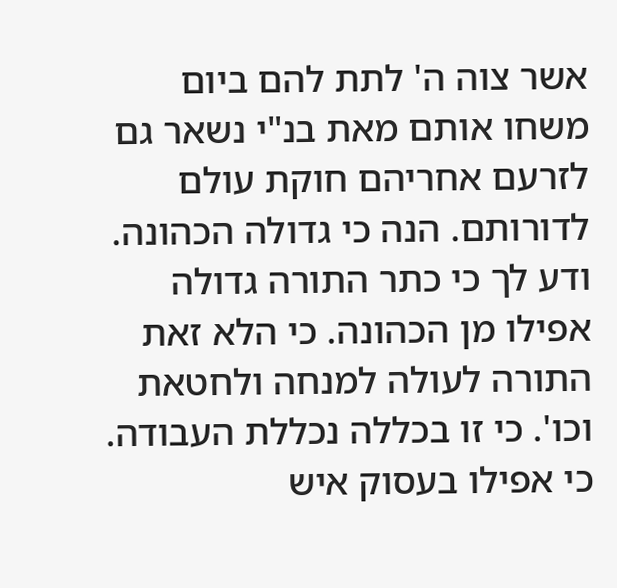אשר צוה ה' לתת להם ביום משחו אותם מאת בנ"י נשאר גם לזרעם אחריהם חוקת עולם לדורותם. הנה כי גדולה הכהונה. ודע לך כי כתר התורה גדולה אפילו מן הכהונה. כי הלא זאת התורה לעולה למנחה ולחטאת וכו'. כי זו בכללה נכללת העבודה. כי אפילו בעסוק איש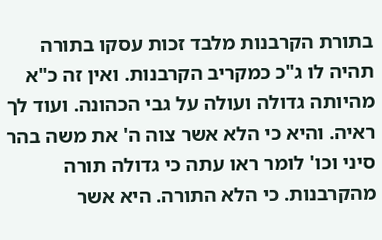בתורת הקרבנות מלבד זכות עסקו בתורה תהיה לו ג"כ כמקריב הקרבנות. ואין זה כ"א מהיותה גדולה ועולה על גבי הכהונה. ועוד לך ראיה. והיא כי הלא אשר צוה ה' את משה בהר סיני וכו' לומר ראו עתה כי גדולה תורה מהקרבנות. כי הלא התורה. היא אשר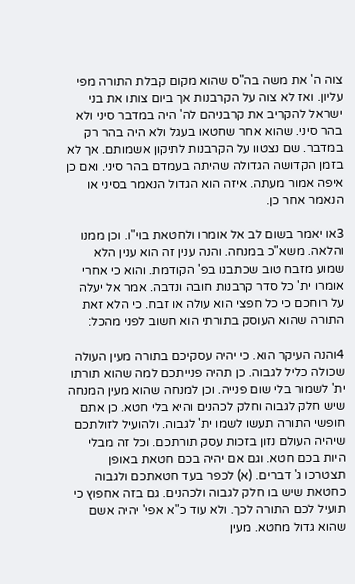צוה ה' את משה בה"ס שהוא מקום קבלת התורה מפי עליון. ואז לא צוה על הקרבנות אך ביום צותו את בני ישראל להקריב את קרבניהם לה' היה במדבר סיני ולא בהר סיני. שהוא אחר שחטאו בעגל ולא היה בהר רק במדבר. שם נצטוו על הקרבנות לתיקון אשמותם. אך לא בזמן הקדושה הגדולה שהיתה בעמדם בהר סיני. ואם כן איפה אמור מעתה. איזה הוא הגדול הנאמר בסיני או הנאמר אחר כן.

3או יאמר בשום לב אל אומרו ולחטאת בוי"ו. וכן ממנו והלאה. משא"כ במנחה. והנה ענין זה הוא ענין הלא שמוע מזבח טוב שכתבנו בפ' הקודמת. והוא כי אחרי אומרו ית' כל סדר קרבנות חובה ונדבה. אמר אל יעלה על רוחכם כי כל חפצי הוא עולה או זבח. כי הלא זאת התורה שהוא העוסק בתורתי הוא חשוב לפני מהכל:

4והנה העיקר הוא. כי יהיה עסקיכם בתורה מעין העולה שכולה כליל לגבוה. כן תהיה פנייתכם למה שהוא תורתו ית' לשמור בלי שום פנייה. וכן למנחה שהוא מעין המנחה שיש חלק לגבוה וחלק לכהנים והיא בלי חטא. כן אתם חופשי התורה תעשו לשמו ית' לגבוה. ולהועיל לזולתכם שיהיה העולם נזון בזכות עסק תורתכם. וכל זה מבלי היות בכם חטא. וגם אם יהיה בכם חטאת באופן תצטרכו ג' דברים. (א) לכפר בעד חטאתכם ולגבוה כחטאת שיש בו חלק לגבוה ולכהנים. גם בזה אחפוץ כי תועיל לכם התורה לכך. ולא עוד כ"א אפי' יהיה אשם שהוא גדול מחטא. מעין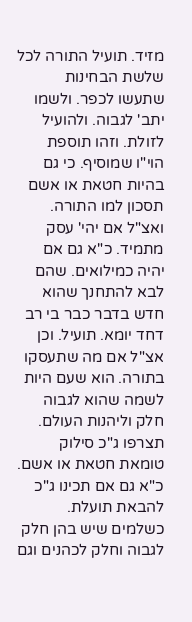מזיד. תועיל התורה לכל שלשת הבחינות שתעשו לכפר. ולשמו יתב' לגבוה. ולהועיל לזולת. וזהו תוספת הוי"ו שמוסיף. כי גם בהיות חטאת או אשם תסכון למו התורה. ואצ"ל אם יהי' עסק מתמיד. כ"א גם אם יהיה כמילואים. שהם לבא להתחנך שהוא חדש בדבר כבר בי רב דחד יומא. תועיל. וכן אצ"ל אם מה שתעסקו בתורה. הוא שעם היות לשמה שהוא לגבוה חלק וליהנות העולם. תצרפו ג"כ סילוק טומאת חטאת או אשם. כ"א גם אם תכינו ג"כ להבאת תועלת. כשלמים שיש בהן חלק לגבוה וחלק לכהנים וגם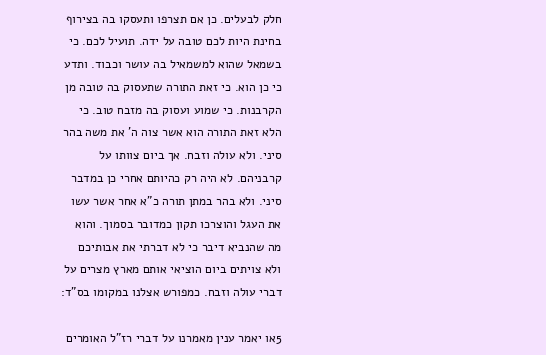חלק לבעלים. כן אם תצרפו ותעסקו בה בצירוף בחינת היות לכם טובה על ידה. תועיל לכם. כי בשמאל שהוא למשמאיל בה עושר וכבוד. ותדע כי כן הוא. כי זאת התורה שתעסוק בה טובה מן הקרבנות. כי שמוע ועסוק בה מזבח טוב. כי הלא זאת התורה הוא אשר צוה ה' את משה בהר סיני. ולא עולה וזבח. אך ביום צוותו על קרבניהם. לא היה רק כהיותם אחרי כן במדבר סיני. ולא בהר במתן תורה כ"א אחר אשר עשו את העגל והוצרכו תקון כמדובר בסמוך. והוא מה שהנביא דיבר כי לא דברתי את אבותיכם ולא צויתים ביום הוציאי אותם מארץ מצרים על דברי עולה וזבח. כמפורש אצלנו במקומו בס"ד:

5או יאמר ענין מאמרנו על דברי רז"ל האומרים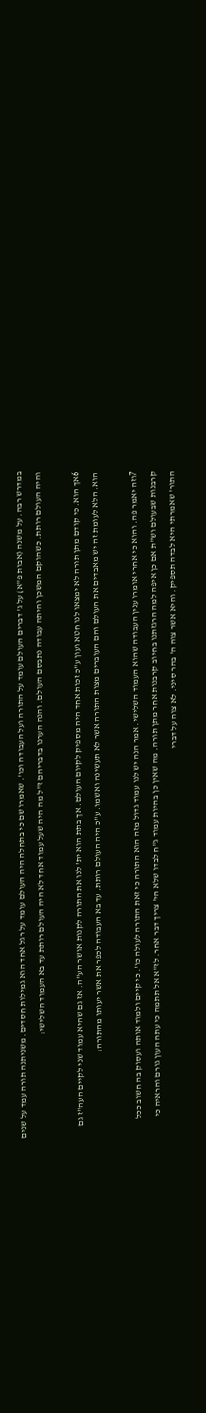במדרש רבה. על משנה (אבות פ"א) על ג' דברים העולם עומד על התורה ועל העבודה וכו'. שאמרו שם כי בתחלה היה העולם עומד על רגל אחד הוא גמילות חסדים. משניתנה תורה עמד על שנים והיה העולם רותת. כשהוקם המשכן והיתה עבודה נתבסם העולם. והנה הערנו בדבריהם ז"ל מה היה שעל עמוד אחד לא היה העולם רותת עד בא העמוד השלישי:

6אך הוא. כי קודם מתן תורה לא ימצאו לנו חטא ועון ע"כ זכות אחד היה מספיק לקיום העולם. אך בתת הוא ית' לנו את התורה לקנות אושר הע"ה. אז גם שהיא עמוד שני לקיים העה"ז גם הוא. הלא לעומת זה יש מאבדים את העולם והם העוברים מצות התורה אשר לא תעשינה ואשמו. ע"כ היה העולם רותת. עד בא העבודה לכפר את אשר יעותו מהתורה:

7וזה יאמר פה. והוא כי אחרי אומרו ענין העבודה שהוא העמוד השלישי. אמר הנה יש לנו עמוד גדול מזה הוא התורה כי זאת התורה לעולה כו'. כי קיים ולמוד אותה ועסוק בה חשוב ככל קרבנות שבעולם וש"ת אם כן איפה למה הרגזתנו בחיוב קרבנות אחר מתן תורה. מה שאין כן בהיות עמוד ג"ח לבדו שלא הי' צריך דבר אחר. לז"א אל תתמה כי עתה העון גורם והראיה כי התור' שאמרתי היא לבדה תספיק. והיא אשר צוה ה' בהר סיני. לא צוה על דברי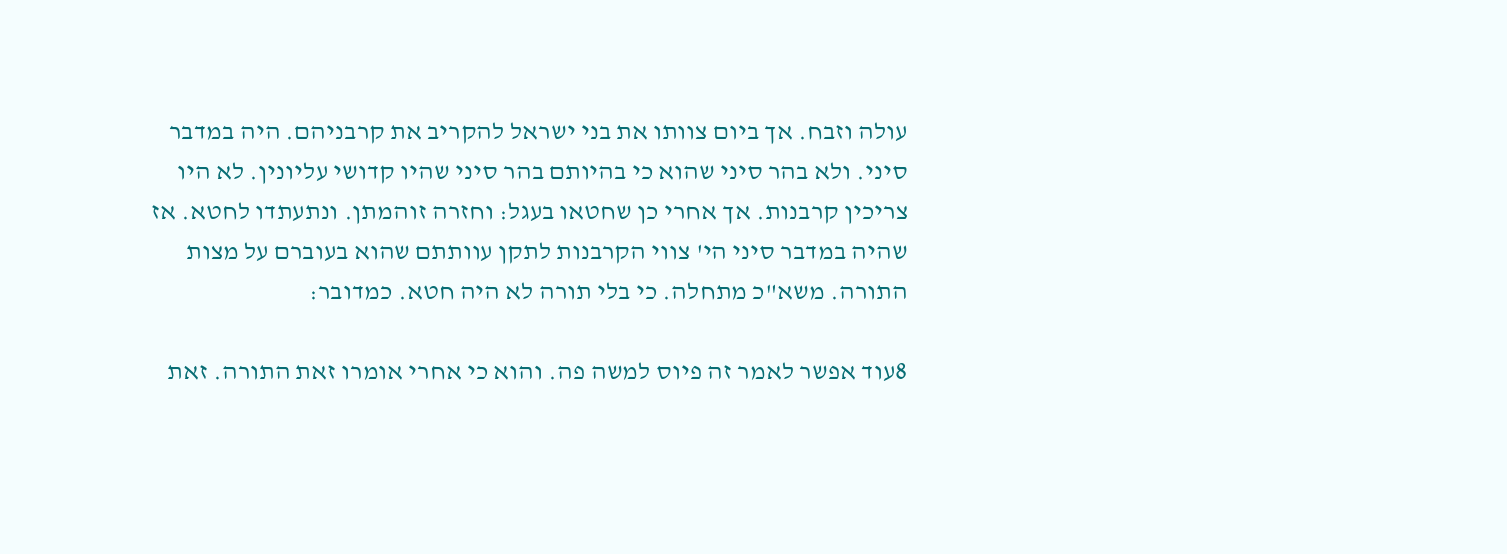עולה וזבח. אך ביום צוותו את בני ישראל להקריב את קרבניהם. היה במדבר סיני. ולא בהר סיני שהוא כי בהיותם בהר סיני שהיו קדושי עליונין. לא היו צריכין קרבנות. אך אחרי כן שחטאו בעגל: וחזרה זוהמתן. ונתעתדו לחטא. אז שהיה במדבר סיני הי' צווי הקרבנות לתקן עוותתם שהוא בעוברם על מצות התורה. משא"כ מתחלה. כי בלי תורה לא היה חטא. כמדובר:

8עוד אפשר לאמר זה פיוס למשה פה. והוא כי אחרי אומרו זאת התורה. זאת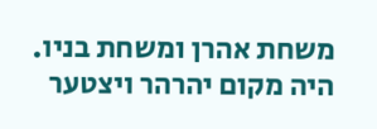משחת אהרן ומשחת בניו. היה מקום יהרהר ויצטער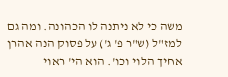משה כי לא ניתנה לו הכהונה. ומה גם למז"ל (ש"ר פ' ג') על פסוק הנה אהרן אחיך הלוי וכו'. הוא הי' ראוי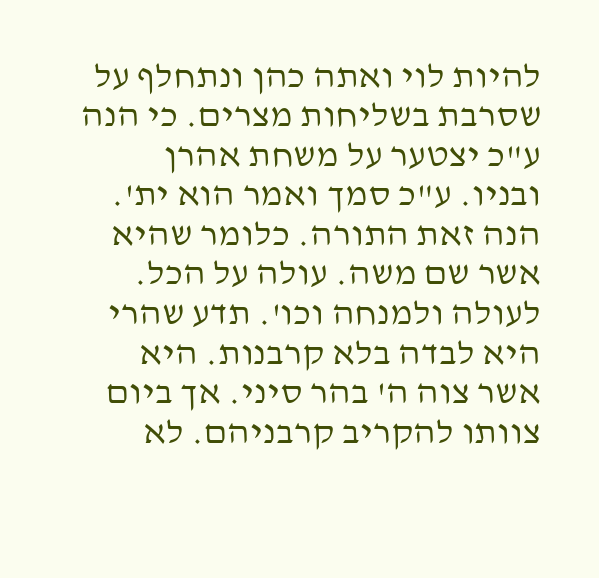להיות לוי ואתה כהן ונתחלף על שסרבת בשליחות מצרים. כי הנה ע"כ יצטער על משחת אהרן ובניו. ע"כ סמך ואמר הוא ית'. הנה זאת התורה. כלומר שהיא אשר שם משה. עולה על הכל. לעולה ולמנחה וכו'. תדע שהרי היא לבדה בלא קרבנות. היא אשר צוה ה' בהר סיני. אך ביום צוותו להקריב קרבניהם. לא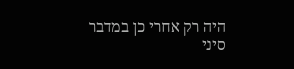היה רק אחרי כן במדבר סיני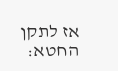אז לתקן החטא: